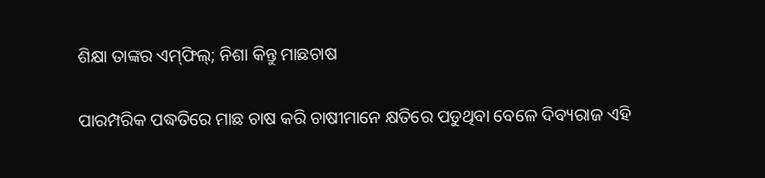ଶିକ୍ଷା ତାଙ୍କର ଏମ୍‌ଫିଲ୍‌; ନିଶା କିନ୍ତୁ ମାଛଚାଷ

ପାରମ୍ପରିକ ପଦ୍ଧତିରେ ମାଛ ଚାଷ କରି ଚାଷୀମାନେ କ୍ଷତିରେ ପଡୁଥିବା ବେଳେ ଦିବ୍ୟରାଜ ଏହି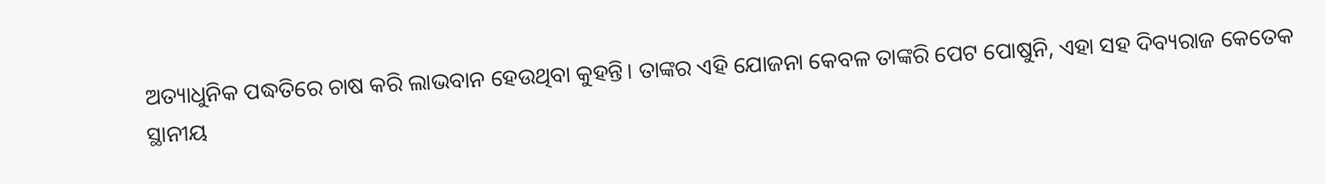ଅତ୍ୟାଧୁନିକ ପଦ୍ଧତିରେ ଚାଷ କରି ଲାଭବାନ ହେଉଥିବା କୁହନ୍ତି। ତାଙ୍କର ଏହି ଯୋଜନା କେବଳ ତାଙ୍କରି ପେଟ ପୋଷୁନି, ଏହା ସହ ଦିବ୍ୟରାଜ କେତେକ ସ୍ଥାନୀୟ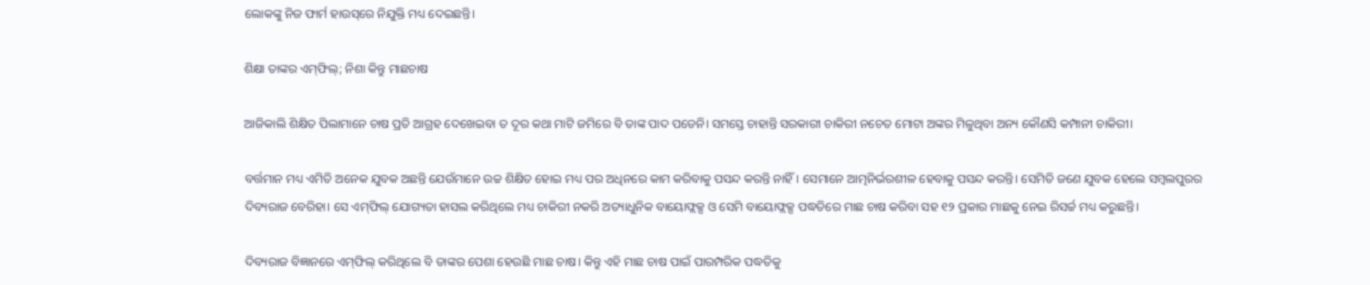ଲୋକଙ୍କୁ ନିଜ ଫାର୍ମ ହାଉସ୍‌ରେ ନିଯୁକ୍ତି ମଧ୍ୟ ଦେଇଛନ୍ତି।

ଶିକ୍ଷା ତାଙ୍କର ଏମ୍‌ଫିଲ୍‌; ନିଶା କିନ୍ତୁ ମାଛଚାଷ

ଆଜିକାଲି ଶିକ୍ଷିତ ପିଲାମାନେ ଚାଷ ପ୍ରତି ଆଗ୍ରହ ଦେଖେଇବା ତ ଦୂର କଥା ମାଟି ଜମିରେ ବି ତାଙ୍କ ପାଦ ପଡେନି। ସମସ୍ତେ ଚାହାନ୍ତି ସରକାରୀ ଚାକିରୀ ନଚେତ ମୋଟା ଅଙ୍କର ମିଳୁଥିବା ଅନ୍ୟ କୌଣସି କମ୍ପାନୀ ଚାକିରୀ।

ବର୍ତ୍ତମାନ ମଧ୍ୟ ଏମିତି ଅନେକ ଯୁବକ ଅଛନ୍ତି ଯେଉଁମାନେ ଉଚ୍ଚ ଶିକ୍ଷିତ ହୋଇ ମଧ୍ୟ ପର ଅଧିନରେ କାମ କରିବାକୁ ପସନ୍ଦ କରନ୍ତି ନାହିଁ। ସେମାନେ ଆତ୍ମନିର୍ଭରଶୀଳ ହେବାକୁ ପସନ୍ଦ କରନ୍ତି। ସେମିତି ଜଣେ ଯୁବକ ହେଲେ ସମ୍ବଲପୁରର ଦିବ୍ୟରାଜ ବେରିହା। ସେ ଏମ୍‌ଫିଲ୍‌ ଯୋଗ୍ୟତା ହାସଲ କରିଥିଲେ ମଧ୍ୟ ଚାକିରୀ ନକରି ଅତ୍ୟାଧୁନିକ ବାୟୋଫ୍ଲକ୍ସ ଓ ସେମି ବାୟୋଫ୍ଲକ୍ସ ପଦ୍ଧତିରେ ମାଛ ଚାଷ କରିବା ସହ ୧୨ ପ୍ରକାର ମାଛକୁ ନେଇ ରିସର୍ଚ୍ଚ ମଧ୍ୟ କରୁଛନ୍ତି।

ଦିବ୍ୟରାଜ ବିଜ୍ଞାନରେ ଏମ୍‌ଫିଲ୍‌ କରିଥିଲେ ବି ତାଙ୍କର ପେଶା ହେଉଛି ମାଛ ଚାଷ। କିନ୍ତୁ ଏହି ମାଛ ଚାଷ ପାଇଁ ପାରମ୍ପରିକ ପଦ୍ଧତିକୁ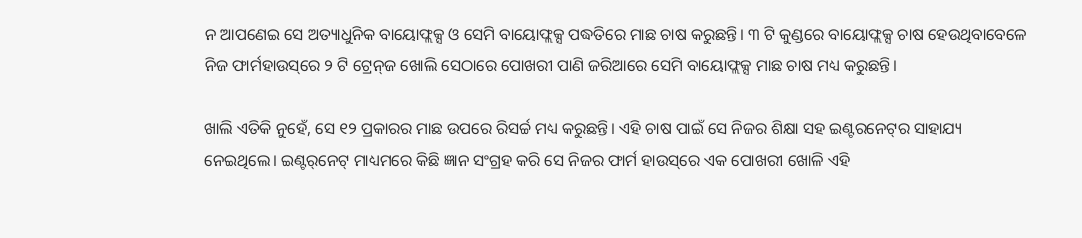ନ ଆପଣେଇ ସେ ଅତ୍ୟାଧୁନିକ ବାୟୋଫ୍ଲକ୍ସ ଓ ସେମି ବାୟୋଫ୍ଲକ୍ସ ପଦ୍ଧତିରେ ମାଛ ଚାଷ କରୁଛନ୍ତି। ୩ ଟି କୁଣ୍ଡରେ ବାୟୋଫ୍ଲକ୍ସ ଚାଷ ହେଉଥିବାବେଳେ ନିଜ ଫାର୍ମହାଉସ୍‌ରେ ୨ ଟି ଟ୍ରେନ୍‌ଜ ଖୋଲି ସେଠାରେ ପୋଖରୀ ପାଣି ଜରିଆରେ ସେମି ବାୟୋଫ୍ଲକ୍ସ ମାଛ ଚାଷ ମଧ୍ୟ କରୁଛନ୍ତି।

ଖାଲି ଏତିକି ନୁହେଁ, ସେ ୧୨ ପ୍ରକାରର ମାଛ ଉପରେ ରିସର୍ଚ୍ଚ ମଧ୍ୟ କରୁଛନ୍ତି। ଏହି ଚାଷ ପାଇଁ ସେ ନିଜର ଶିକ୍ଷା ସହ ଇଣ୍ଟରନେଟ୍‌ର ସାହାଯ୍ୟ ନେଇଥିଲେ। ଇଣ୍ଟର୍‌ନେଟ୍‌ ମାଧ୍ୟମରେ କିଛି ଜ୍ଞାନ ସଂଗ୍ରହ କରି ସେ ନିଜର ଫାର୍ମ ହାଉସ୍‌ରେ ଏକ ପୋଖରୀ ଖୋଳି ଏହି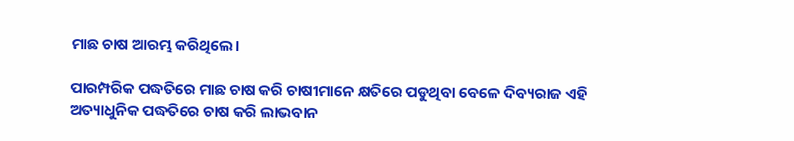ମାଛ ଚାଷ ଆରମ୍ଭ କରିଥିଲେ।

ପାରମ୍ପରିକ ପଦ୍ଧତିରେ ମାଛ ଚାଷ କରି ଚାଷୀମାନେ କ୍ଷତିରେ ପଡୁଥିବା ବେଳେ ଦିବ୍ୟରାଜ ଏହି ଅତ୍ୟାଧୁନିକ ପଦ୍ଧତିରେ ଚାଷ କରି ଲାଭବାନ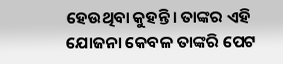ହେଉଥିବା କୁହନ୍ତି। ତାଙ୍କର ଏହି ଯୋଜନା କେବଳ ତାଙ୍କରି ପେଟ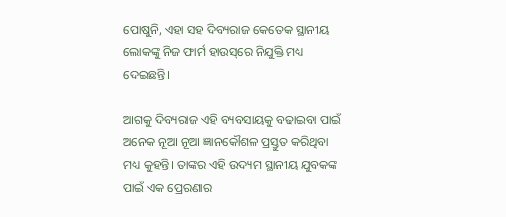ପୋଷୁନି, ଏହା ସହ ଦିବ୍ୟରାଜ କେତେକ ସ୍ଥାନୀୟ ଲୋକଙ୍କୁ ନିଜ ଫାର୍ମ ହାଉସ୍‌ରେ ନିଯୁକ୍ତି ମଧ୍ୟ ଦେଇଛନ୍ତି।

ଆଗକୁ ଦିବ୍ୟରାଜ ଏହି ବ୍ୟବସାୟକୁ ବଢାଇବା ପାଇଁ ଅନେକ ନୂଆ ନୂଆ ଜ୍ଞାନକୌଶଳ ପ୍ରସ୍ତୁତ କରିଥିବା ମଧ୍ୟ କୁହନ୍ତି। ତାଙ୍କର ଏହି ଉଦ୍ୟମ ସ୍ଥାନୀୟ ଯୁବକଙ୍କ ପାଇଁ ଏକ ପ୍ରେରଣାର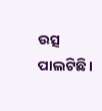ଉତ୍ସ ପାଲଟିଛି।